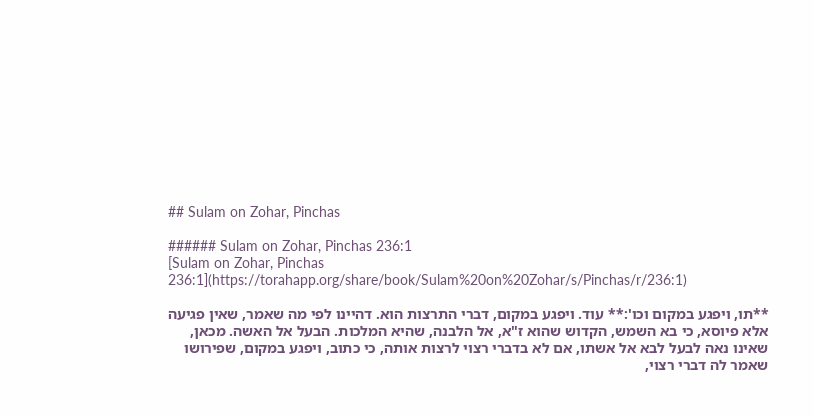## Sulam on Zohar, Pinchas

###### Sulam on Zohar, Pinchas 236:1
[Sulam on Zohar, Pinchas 236:1](https://torahapp.org/share/book/Sulam%20on%20Zohar/s/Pinchas/r/236:1)

**תו, ויפגע במקום וכו':** עוד. ויפגע במקום, דברי התרצות הוא. דהיינו לפי מה שאמר, שאין פגיעה אלא פיוסא, כי בא השמש, הקדוש שהוא ז"א, אל הלבנה, שהיא המלכות. הבעל אל האשה. מכאן, שאינו נאה לבעל לבא אל אשתו, אם לא בדברי רצוי לרצות אותה, כי כתוב, ויפגע במקום, שפירושו שאמר לה דברי רצוי,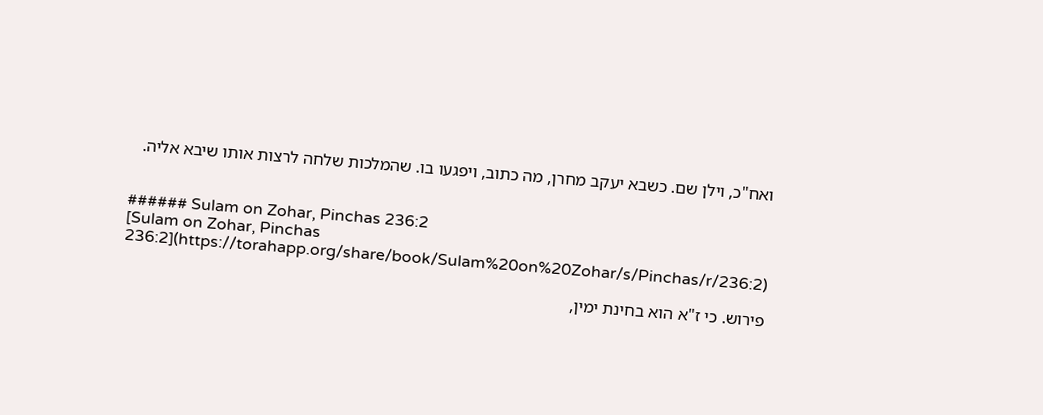ואח"כ, וילן שם. כשבא יעקב מחרן, מה כתוב, ויפגעו בו. שהמלכות שלחה לרצות אותו שיבא אליה.


###### Sulam on Zohar, Pinchas 236:2
[Sulam on Zohar, Pinchas 236:2](https://torahapp.org/share/book/Sulam%20on%20Zohar/s/Pinchas/r/236:2)

פירוש. כי ז"א הוא בחינת ימין,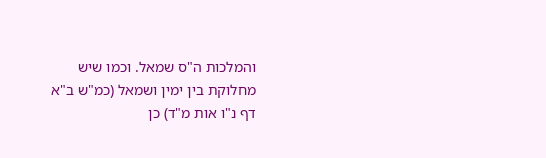והמלכות ה"ס שמאל. וכמו שיש מחלוקת בין ימין ושמאל (כמ"ש ב"א דף נ"ו אות מ"ד) כן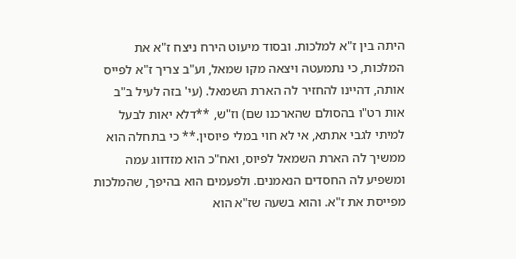היתה בין ז"א למלכות. ובסוד מיעוט הירח ניצח ז"א את המלכות, כי נתמעטה ויצאה מקו שמאל, וע"ב צריך ז"א לפייס אותה, דהיינו להחזיר לה הארת השמאל. (עי' בזה לעיל ב"ב אות רט"ו בהסולם שהארכנו שם) וז"ש, **דלא יאות לבעל למיתי לגבי אתתא, אי לא חוי במלי פיוסין.** כי בתחלה הוא ממשיך לה הארת השמאל לפיוס, ואח"כ הוא מזדווג עמה ומשפיע לה החסדים הנאמנים. ולפעמים הוא בהיפך, שהמלכות מפייסת את ז"א. והוא בשעה שז"א הוא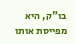בו"ק, היא מפייסת אותו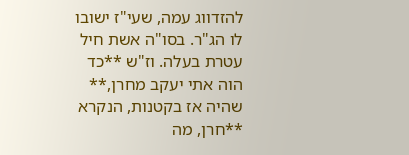להזדווג עמה, שעי"ז ישובו לו הג"ר. בסו"ה אשת חיל עטרת בעלה. וז"ש **כד הוה אתי יעקב מחרן,** שהיה אז בקטנות, הנקרא **חרן, מה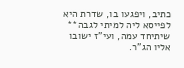כתיב, ויפגעו בו, שדרת היא לפייסא ליה למיתי לגבה** שיתיחד עמה, ועי"ז ישובו אליו הג"ר.